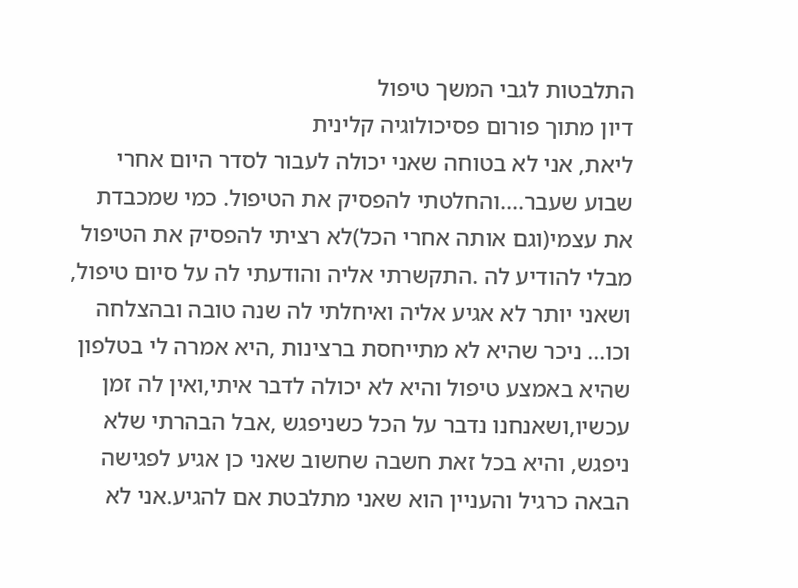התלבטות לגבי המשך טיפול
דיון מתוך פורום פסיכולוגיה קלינית
ליאת, אני לא בטוחה שאני יכולה לעבור לסדר היום אחרי שבוע שעבר....והחלטתי להפסיק את הטיפול. כמי שמכבדת את עצמי(וגם אותה אחרי הכל)לא רציתי להפסיק את הטיפול מבלי להודיע לה .התקשרתי אליה והודעתי לה על סיום טיפול, ושאני יותר לא אגיע אליה ואיחלתי לה שנה טובה ובהצלחה וכו... ניכר שהיא לא מתייחסת ברצינות ,היא אמרה לי בטלפון שהיא באמצע טיפול והיא לא יכולה לדבר איתי,ואין לה זמן עכשיו,ושאנחנו נדבר על הכל כשניפגש ,אבל הבהרתי שלא ניפגש, והיא בכל זאת חשבה שחשוב שאני כן אגיע לפגישה הבאה כרגיל והעניין הוא שאני מתלבטת אם להגיע.אני לא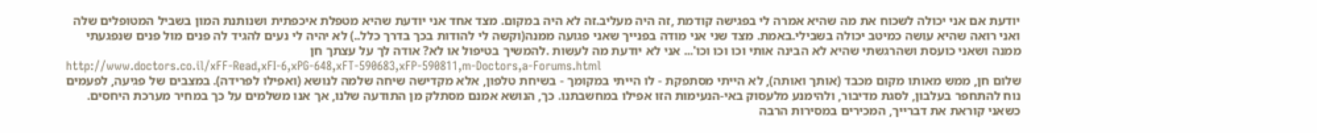יודעת אם אני יכולה לשכוח את מה שהיא אמרה לי בפגישה קודמת ,זה היה מעליב.זה לא היה במקום. מצד אחד אני יודעת שהיא מטפלת איכפתית ושנותנת המון בשביל המטופלים שלה ואני רואה שהיא עושה כמיטב יכולה בשבילי.באמת. מצד שני אני מודה בפנייך שאני פגועה ממנה(וקשה לי להודות בכך בדרך כלל..) לא יהיה לי נעים להגיד לה פנים מול פנים שנפגעתי ממנה ושאני כועסת ושהרגשתי שהיא לא הבינה אותי וכו וכו וכו'... אני לא יודעת מה לעשות .להמשיך בטיפול או לא? אודה לך על עצתך חן
http://www.doctors.co.il/xFF-Read,xFI-6,xPG-648,xFT-590683,xFP-590811,m-Doctors,a-Forums.html
שלום חן, ממש מאותו מקום מכבד (אותך ואותה), לא הייתי מסתפקת - לו הייתי במקומך - בשיחת טלפון, אלא מקדישה שיחה שלמה לנושא (ואפילו לפרידה). במצבים של פגיעה, לפעמים נוח להתחפר בעלבון, לסגת מדיבור, ולהימנע מלעסוק באי-הנעימות הזו אפילו במחשבתנו. כך, הנושא אמנם מסתלק מן התודעה שלנו, אך אנו משלמים על כך במחיר מערכת היחסים. כשאני קוראת את דברייך, המכירים במסירות הרבה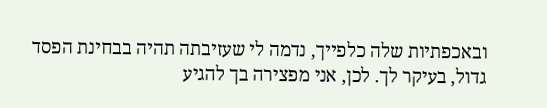ובאכפתיות שלה כלפייך, נדמה לי שעזיבתה תהיה בבחינת הפסד גדול, בעיקר לך. לכן, אני מפצירה בך להגיע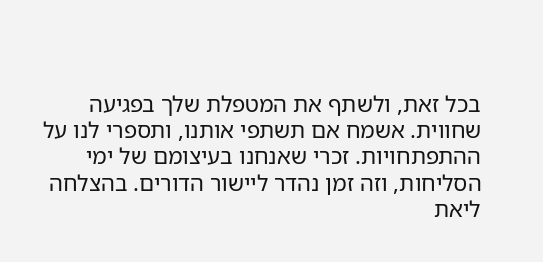בכל זאת, ולשתף את המטפלת שלך בפגיעה שחווית. אשמח אם תשתפי אותנו, ותספרי לנו על ההתפתחויות. זכרי שאנחנו בעיצומם של ימי הסליחות, וזה זמן נהדר ליישור הדורים. בהצלחה ליאת